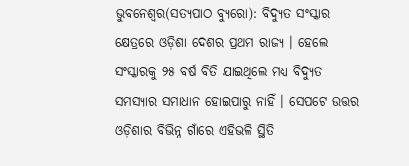ଭୁବନେଶ୍ୱର(ସତ୍ୟପାଠ ବ୍ୟୁରୋ): ବିଦ୍ୟୁତ ସଂସ୍କାର କ୍ଷେତ୍ରରେ ଓଡ଼ିଶା ଦେଶର ପ୍ରଥମ ରାଜ୍ୟ । ହେଲେ ସଂସ୍କାରକୁ ୨୫ ବର୍ଷ ବିତି ଯାଇଥିଲେ ମଧ୍ୟ ବିଦ୍ୟୁତ ସମସ୍ୟାର ସମାଧାନ ହୋଇପାରୁ ନାହିଁ । ସେପଟେ ଉତ୍ତର ଓଡ଼ିଶାର ବିଭିନ୍ନ ଗାଁରେ ଏହିଭଳି ସ୍ଥିତି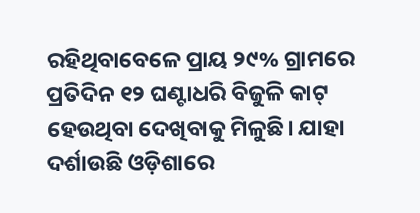ରହିଥିବାବେଳେ ପ୍ରାୟ ୨୯% ଗ୍ରାମରେ ପ୍ରତିଦିନ ୧୨ ଘଣ୍ଟାଧରି ବିଜୁଳି କାଟ୍ ହେଉଥିବା ଦେଖିବାକୁ ମିଳୁଛି। ଯାହା ଦର୍ଶାଉଛି ଓଡ଼ିଶାରେ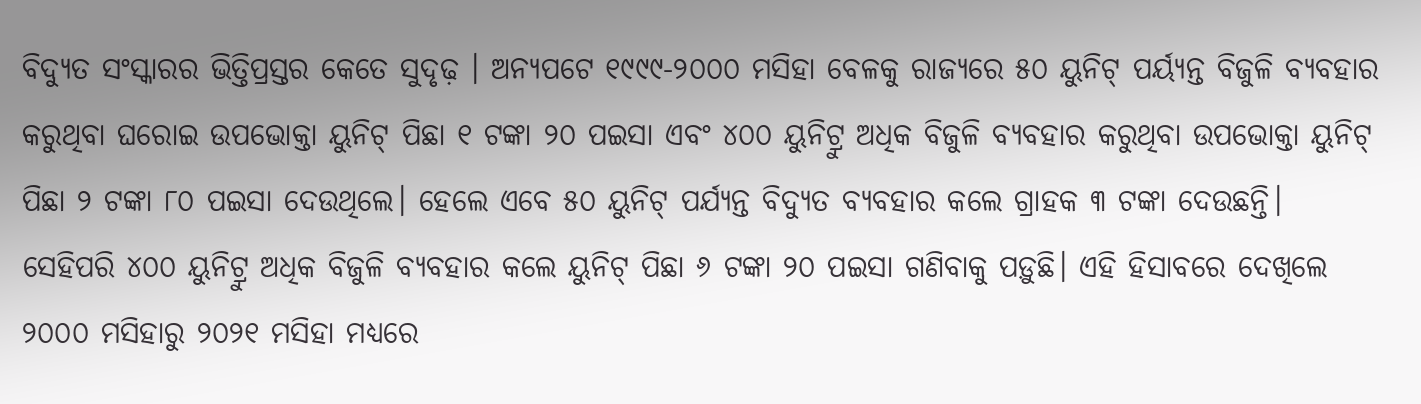ବିଦ୍ୟୁତ ସଂସ୍କାରର ଭିତ୍ତିପ୍ରସ୍ତର କେତେ ସୁଦୃଢ଼ । ଅନ୍ୟପଟେ ୧୯୯୯-୨୦୦୦ ମସିହା ବେଳକୁ ରାଜ୍ୟରେ ୫୦ ୟୁନିଟ୍ ପର୍ୟ୍ୟନ୍ତ ବିଜୁଳି ବ୍ୟବହାର କରୁଥିବା ଘରୋଇ ଉପଭୋକ୍ତା ୟୁନିଟ୍ ପିଛା ୧ ଟଙ୍କା ୨୦ ପଇସା ଏବଂ ୪୦୦ ୟୁନିଟ୍ରୁ ଅଧିକ ବିଜୁଳି ବ୍ୟବହାର କରୁଥିବା ଉପଭୋକ୍ତା ୟୁନିଟ୍ ପିଛା ୨ ଟଙ୍କା ୮୦ ପଇସା ଦେଉଥିଲେ। ହେଲେ ଏବେ ୫୦ ୟୁନିଟ୍ ପର୍ଯ୍ୟନ୍ତ ବିଦ୍ୟୁତ ବ୍ୟବହାର କଲେ ଗ୍ରାହକ ୩ ଟଙ୍କା ଦେଉଛନ୍ତି।
ସେହିପରି ୪୦୦ ୟୁନିଟ୍ରୁ ଅଧିକ ବିଜୁଳି ବ୍ୟବହାର କଲେ ୟୁନିଟ୍ ପିଛା ୬ ଟଙ୍କା ୨୦ ପଇସା ଗଣିବାକୁ ପଡ଼ୁଛି। ଏହି ହିସାବରେ ଦେଖିଲେ ୨୦୦୦ ମସିହାରୁ ୨୦୨୧ ମସିହା ମଧ୍ୟରେ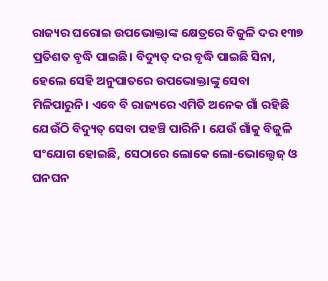ରାଜ୍ୟର ଘରୋଇ ଉପଭୋକ୍ତାଙ୍କ କ୍ଷେତ୍ରରେ ବିଜୁଳି ଦର ୧୩୭ ପ୍ରତିଶତ ବୃଦ୍ଧି ପାଇଛି। ବିଦ୍ୟୁତ୍ ଦର ବୃଦ୍ଧି ପାଇଛି ସିନା, ହେଲେ ସେହି ଅନୁପାତରେ ଉପଭୋକ୍ତାଙ୍କୁ ସେବା ମିଳିପାରୁନି। ଏବେ ବି ରାଜ୍ୟରେ ଏମିତି ଅନେକ ଗାଁ ରହିଛି ଯେଉଁଠି ବିଦ୍ୟୁତ୍ ସେବା ପହଞ୍ଚି ପାରିନି। ଯେଉଁ ଗାଁକୁ ବିଜୁଳି ସଂଯୋଗ ହୋଇଛି, ସେଠାରେ ଲୋକେ ଲୋ-ଭୋଲ୍ଟେଜ୍ ଓ ଘନଘନ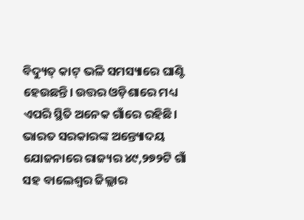ବିଦ୍ୟୁତ୍ କାଟ୍ ଭଳି ସମସ୍ୟାରେ ଘାଣ୍ଟି ହେଉଛନ୍ତି। ଉତ୍ତର ଓଡ଼ିଶାରେ ମଧ୍ୟ ଏପରି ସ୍ଥିତି ଅନେକ ଗାଁରେ ରହିଛି। ଭାରତ ସରକାରଙ୍କ ଅନ୍ତ୍ୟୋଦୟ ଯୋଜନାରେ ରାଜ୍ୟର ୪୯,୨୭୨ଟି ଗାଁ ସହ ବାଲେଶ୍ବର ଜିଲ୍ଲାର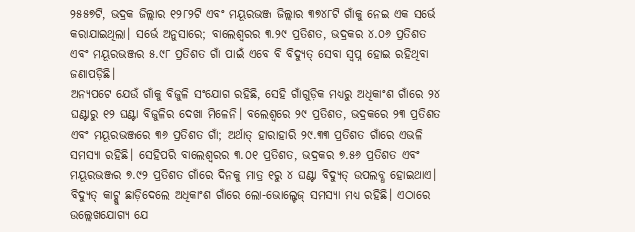୨୫୫୭ଟି, ଭଦ୍ରକ ଜିଲ୍ଲାର ୧୨୮୨ଟି ଏବଂ ମୟୂରଭଞ୍ଜ ଜିଲ୍ଲାର ୩୭୪୮ଟି ଗାଁକୁ ନେଇ ଏକ ସର୍ଭେ କରାଯାଇଥିଲା। ସର୍ଭେ ଅନୁସାରେ; ବାଲେଶ୍ବରର ୩.୨୯ ପ୍ରତିଶତ, ଭଦ୍ରକର ୪.୦୬ ପ୍ରତିଶତ ଏବଂ ମୟୂରଭଞ୍ଜର ୫.୯୮ ପ୍ରତିଶତ ଗାଁ ପାଇଁ ଏବେ ବି ବିଦ୍ୟୁତ୍ ସେବା ସ୍ବପ୍ନ ହୋଇ ରହିଥିବା ଜଣାପଡ଼ିଛି।
ଅନ୍ୟପଟେ ଯେଉଁ ଗାଁକୁ ବିଜୁଳି ସଂଯୋଗ ରହିଛି, ସେହି ଗାଁଗୁଡ଼ିକ ମଧ୍ୟରୁ ଅଧିକାଂଶ ଗାଁରେ ୨୪ ଘଣ୍ଟାରୁ ୧୨ ଘଣ୍ଟା ବିଜୁଳିର ଦେଖା ମିଳେନି। ବଲେଶ୍ବରେ ୨୯ ପ୍ରତିଶତ, ଭଦ୍ରକରେ ୨୩ ପ୍ରତିଶତ ଏବଂ ମୟୂରଭଞ୍ଜରେ ୩୬ ପ୍ରତିଶତ ଗାଁ; ଅର୍ଥାତ୍ ହାରାହାରି ୨୯.୩୩ ପ୍ରତିଶତ ଗାଁରେ ଏଭଳି ସମସ୍ୟା ରହିଛି। ସେହିପରି ବାଲେଶ୍ବରର ୩.୦୧ ପ୍ରତିଶତ, ଭଦ୍ରକର ୭.୫୬ ପ୍ରତିଶତ ଏବଂ ମୟୂରଭଞ୍ଜର ୭.୯୨ ପ୍ରତିଶତ ଗାଁରେ ଦିନକୁ ମାତ୍ର ୧ରୁ ୪ ଘଣ୍ଟା ବିଦ୍ୟୁତ୍ ଉପଲବ୍ଧ ହୋଇଥାଏ। ବିଦ୍ୟୁତ୍ କାଟ୍କୁ ଛାଡ଼ିଦେଲେ ଅଧିକାଂଶ ଗାଁରେ ଲୋ-ଭୋଲ୍ଟେଜ୍ ସମସ୍ୟା ମଧ୍ୟ ରହିଛି। ଏଠାରେ ଉଲ୍ଲେଖଯୋଗ୍ୟ ଯେ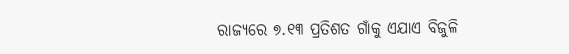ରାଜ୍ୟରେ ୭.୧୩ ପ୍ରତିଶତ ଗାଁକୁ ଏଯାଏ ବିଜୁଳି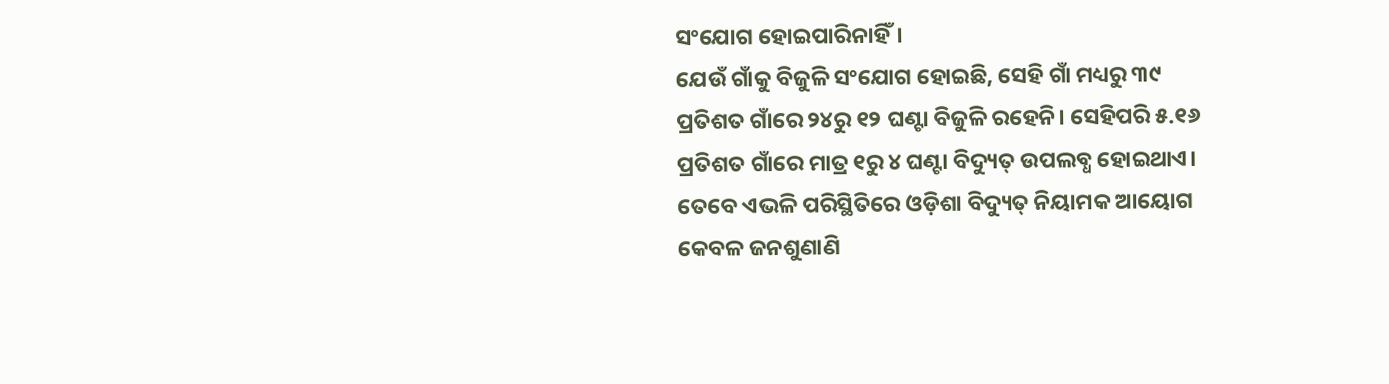ସଂଯୋଗ ହୋଇପାରିନାହିଁ।
ଯେଉଁ ଗାଁକୁ ବିଜୁଳି ସଂଯୋଗ ହୋଇଛି, ସେହି ଗାଁ ମଧ୍ୟରୁ ୩୯ ପ୍ରତିଶତ ଗାଁରେ ୨୪ରୁ ୧୨ ଘଣ୍ଟା ବିଜୁଳି ରହେନି। ସେହିପରି ୫.୧୬ ପ୍ରତିଶତ ଗାଁରେ ମାତ୍ର ୧ରୁ ୪ ଘଣ୍ଟା ବିଦ୍ୟୁତ୍ ଉପଲବ୍ଧ ହୋଇଥାଏ। ତେବେ ଏଭଳି ପରିସ୍ଥିତିରେ ଓଡ଼ିଶା ବିଦ୍ୟୁତ୍ ନିୟାମକ ଆୟୋଗ କେବଳ ଜନଶୁଣାଣି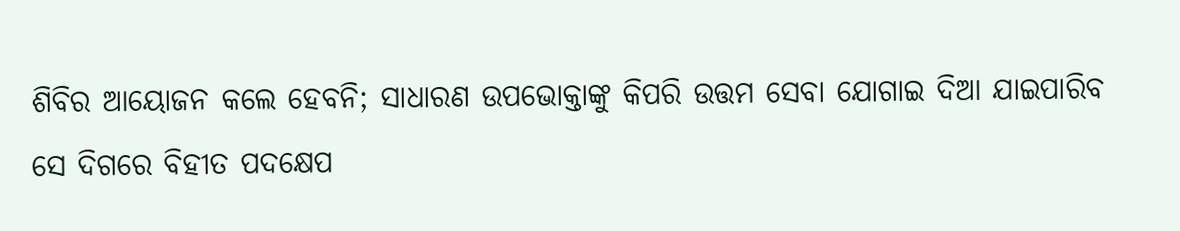ଶିବିର ଆୟୋଜନ କଲେ ହେବନି; ସାଧାରଣ ଉପଭୋକ୍ତାଙ୍କୁ କିପରି ଉତ୍ତମ ସେବା ଯୋଗାଇ ଦିଆ ଯାଇପାରିବ ସେ ଦିଗରେ ବିହୀତ ପଦକ୍ଷେପ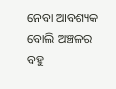ନେବା ଆବଶ୍ୟକ ବୋଲି ଅଞ୍ଚଳର ବହୁ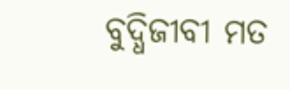ବୁଦ୍ଧିଜୀବୀ ମତ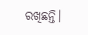ରଖିଛନ୍ତି।